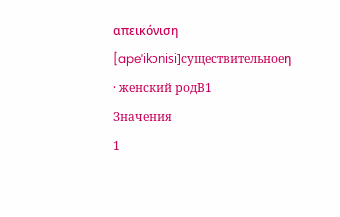απεικόνιση
[apeˈikɔnisi]существительноеη · женский родB1
Значения
1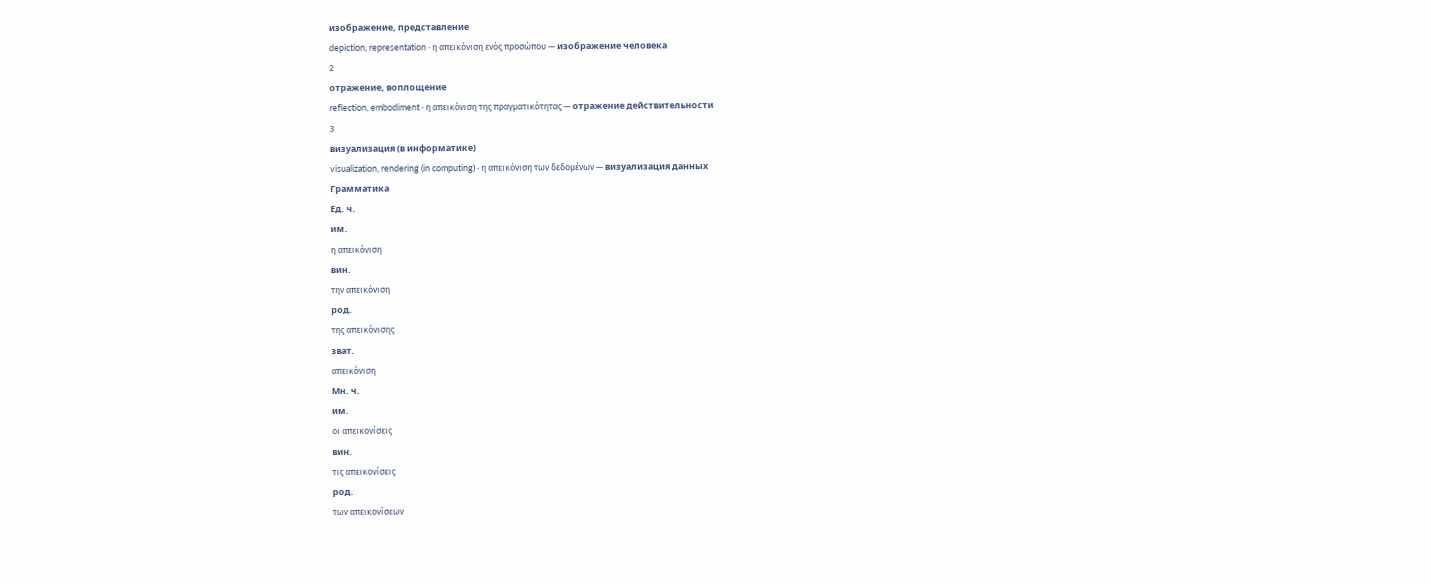изображение, представление
depiction, representation · η απεικόνιση ενός προσώπου — изображение человека
2
отражение, воплощение
reflection, embodiment · η απεικόνιση της πραγματικότητας — отражение действительности
3
визуализация (в информатике)
visualization, rendering (in computing) · η απεικόνιση των δεδομένων — визуализация данных
Грамматика
Ед. ч.
им.
η απεικόνιση
вин.
την απεικόνιση
род.
της απεικόνισης
зват.
απεικόνιση
Мн. ч.
им.
οι απεικονίσεις
вин.
τις απεικονίσεις
род.
των απεικονίσεων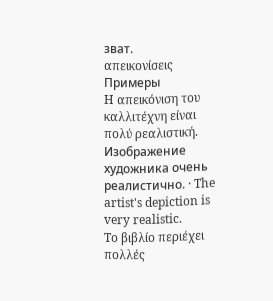зват.
απεικονίσεις
Примеры
Η απεικόνιση του καλλιτέχνη είναι πολύ ρεαλιστική.
Изображение художника очень реалистично. · The artist's depiction is very realistic.
Το βιβλίο περιέχει πολλές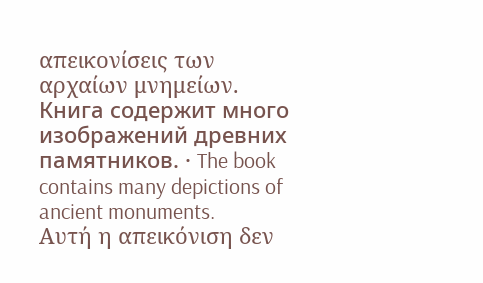απεικονίσεις των αρχαίων μνημείων.
Книга содержит много изображений древних памятников. · The book contains many depictions of ancient monuments.
Αυτή η απεικόνιση δεν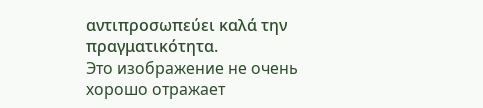αντιπροσωπεύει καλά την πραγματικότητα.
Это изображение не очень хорошо отражает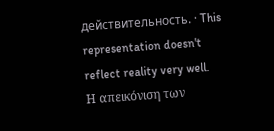действительность. · This representation doesn't reflect reality very well.
Η απεικόνιση των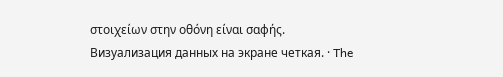στοιχείων στην οθόνη είναι σαφής.
Визуализация данных на экране четкая. · The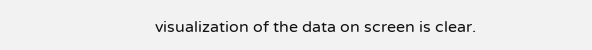visualization of the data on screen is clear.